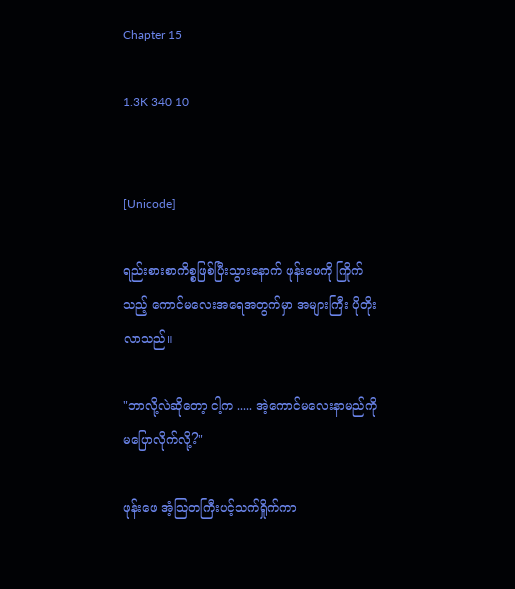Chapter 15

1.3K 340 10


[Unicode]

ရည်းစားစာကိစ္စဖြစ်ပြီးသွားနောက် ဖုန်းဖေကို ကြိုက်သည့် ကောင်မလေးအရေအတွက်မှာ အများကြီး ပိုတိုးလာသည်။

"ဘာလို့လဲဆိုတော့ ငါ့က ..... အဲ့ကောင်မလေးနာမည်ကို မပြောလိုက်လို့?"

ဖုန်းဖေ အံ့သြတကြီးပင့်သက်ရှိုက်ကာ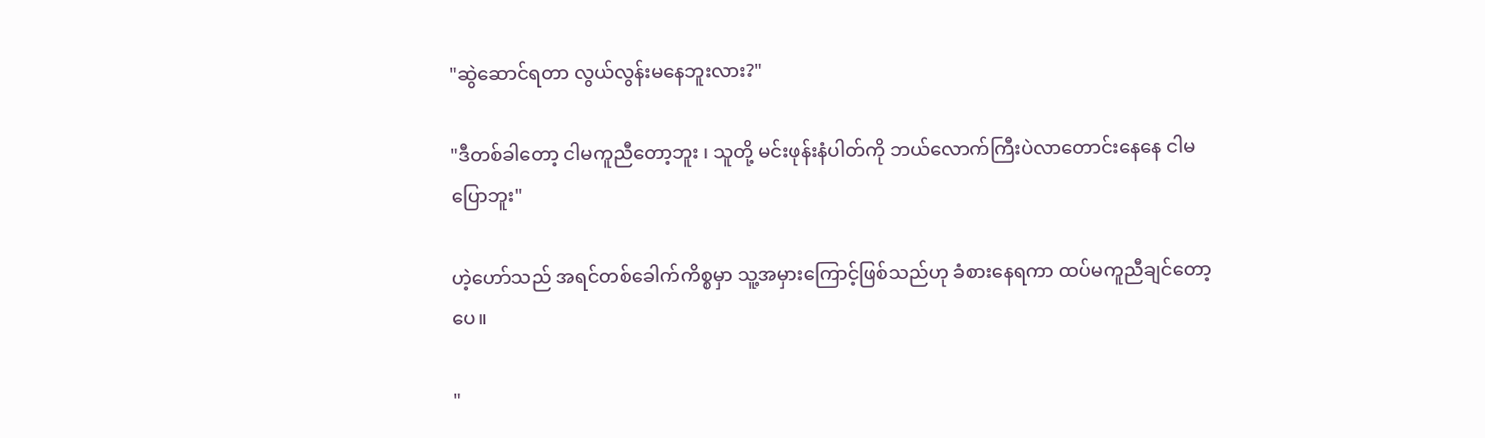"ဆွဲဆောင်ရတာ လွယ်လွန်းမနေဘူးလား?"

"ဒီတစ်ခါတော့ ငါမကူညီတော့ဘူး ၊ သူတို့ မင်းဖုန်းနံပါတ်ကို ဘယ်လောက်ကြီးပဲလာတောင်းနေနေ ငါမပြောဘူး"

ဟဲ့ဟော်သည် အရင်တစ်ခေါက်ကိစ္စမှာ သူ့အမှားကြောင့်ဖြစ်သည်ဟု ခံစားနေရကာ ထပ်မကူညီချင်တော့ပေ။

"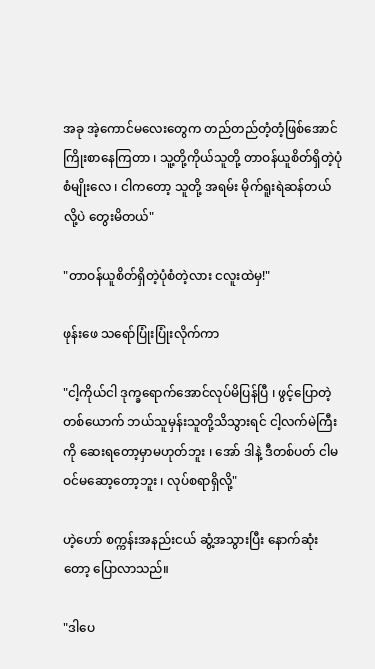အခု အဲ့ကောင်မလေးတွေက တည်တည်တံ့တံ့ဖြစ်အောင်ကြိုးစာနေကြတာ ၊ သူ့တို့ကိုယ်သူတို့ တာဝန်ယူစိတ်ရှိတဲ့ပုံစံမျိုးလေ ၊ ငါကတော့ သူတို့ အရမ်း မိုက်ရူးရဲဆန်တယ်လို့ပဲ တွေးမိတယ်"

"တာဝန်ယူစိတ်ရှိတဲ့ပုံစံတဲ့လား ငလူးထဲမှ!"

ဖုန်းဖေ သရော်ပြုံးပြုံးလိုက်ကာ

"ငါ့ကိုယ်ငါ ဒုက္ခရောက်အောင်လုပ်မိပြန်ပြီ ၊ ဖွင့်ပြောတဲ့တစ်ယောက် ဘယ်သူမှန်းသူတို့သိသွားရင် ငါ့လက်မဲကြီးကို ဆေးရတော့မှာမဟုတ်ဘူး ၊ အော် ဒါနဲ့ ဒီတစ်ပတ် ငါမဝင်မဆော့တော့ဘူး ၊ လုပ်စရာရှိလို့"

ဟဲ့ဟော် စက္ကန်းအနည်းငယ် ဆွံ့အသွားပြီး နောက်ဆုံးတော့ ပြောလာသည်။

"ဒါပေ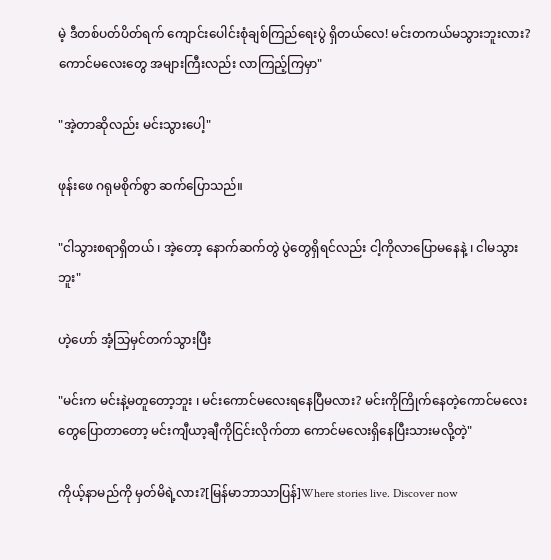မဲ့ ဒီတစ်ပတ်ပိတ်ရက် ကျောင်းပေါင်းစုံချစ်ကြည်ရေးပွဲ ရှိတယ်လေ! မင်းတကယ်မသွားဘူးလား? ကောင်မလေးတွေ အများကြီးလည်း လာကြည့်ကြမှာ"

"အဲ့တာဆိုလည်း မင်းသွားပေါ့"

ဖုန်းဖေ ဂရုမစိုက်စွာ ဆက်ပြောသည်။

"ငါသွားစရာရှိတယ် ၊ အဲ့တော့ နောက်ဆက်တွဲ ပွဲတွေရှိရင်လည်း ငါ့ကိုလာပြောမနေနဲ့ ၊ ငါမသွားဘူး"

ဟဲ့ဟော် အံ့သြမှင်တက်သွားပြီး

"မင်းက မင်းနဲ့မတူတော့ဘူး ၊ မင်းကောင်မလေးရနေပြီမလား? မင်းကိုကြိုက်နေတဲ့ကောင်မလေးတွေပြောတာတော့ မင်းကျီယာ့ချီကိုငြင်းလိုက်တာ ကောင်မလေးရှိနေပြီးသားမလို့တဲ့"

ကိုယ့်နာမည်ကို မှတ်မိရဲ့လား?[မြန်မာဘာသာပြန်]Where stories live. Discover now